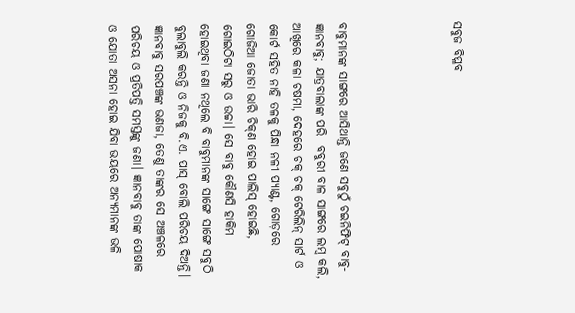ସବୁଜ ବିପ୍ଳବ




ବାବୁମାନଙ୍କ ସାଙ୍ଗରେ ଆସିଥାନ୍ତି ଜଣେ ସବୁଠୁଁ ଚଇନିଫିଟ୍‌ ବାବୁ-ଜ୍ଞାନବାବୁ; ଯାତ୍ରବାଲାଙ୍କ ପରି  ବବୁରୀ ବାଳ ସାଙ୍ଗରେ ଲମ୍ବ କଲି, ଆଖିରେ କଳା ଚଷମା, ଦେହରେ ଚକ୍‌ ଚକ୍‌ ଟେରିଲିନ୍‌ ସାର୍ଟ ଓ କୋର୍ଟ ସହିତ ନାହି ତଳକୁ ପିନ୍ଧା ନଳୀ ପ୍ୟାଣ୍ଟ, ଗୋଡ଼ରେ ଗୋଜିଆ ଜୋତା ଭାରି ଚିକ୍‌ଣ ହୋଇ ପାଲିସ୍‌ ହୋଇଛି, ଗୋଇଠିଟା ସରୁ ଓ ଉଚ୍ଚା। ସେ ବାବୁ କୌଣସି ହାକିମ ହୋଇଥିବା ଜଣା ନଥିଲେ ବି ବାବୁମାନଙ୍କ ସାଙ୍ଗେ ସାଙ୍ଗେ ସବୁଠି ବୁଲାବୁଲି କରନ୍ତି ଓ ନିଜକୁ ବି.ଏ. ପାସ୍‌ ବୋଲି ପରିଚୟ ଦିଅନ୍ତି। ଜ୍ଞାନବାବୁ ସରପଞ୍ଚଙ୍କ ଭଣଜା, ତେଣୁ ତାଙ୍କର ସେ ଅଞ୍ଚଳରେ ପରିଚୟ ଓ ପ୍ରତିପତ୍ତି ସମସ୍ତଙ୍କୁ ଜଣା। ଜ୍ଞାନବାବୁ ତାଙ୍କ ପୋଷାକ ଓ ଯୋତା ଅସନା ହୋଇ ଯିବା ଭୟରେ ଅନ୍ୟମାନଙ୍କ ଭଳି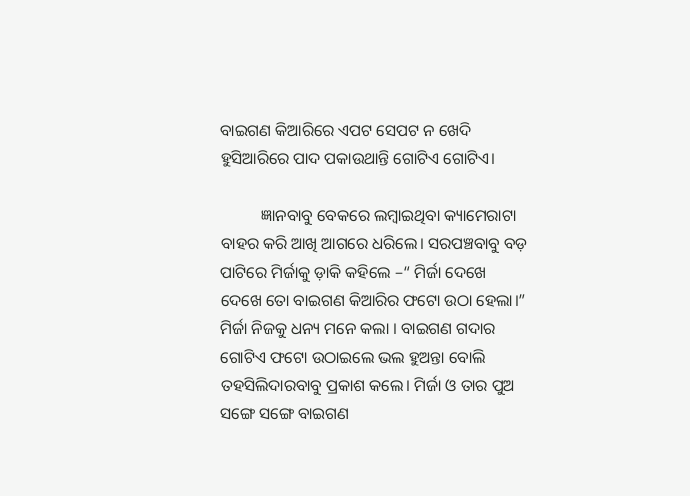ବାଇଗଣ କିଆରିରେ ଏପଟ ସେପଟ ନ ଖେଦି ହୁସିଆରିରେ ପାଦ ପକାଉଥାନ୍ତି ଗୋଟିଏ ଗୋଟିଏ।

          ଜ୍ଞାନବାବୁ ବେକରେ ଲମ୍ବାଇଥିବା କ୍ୟାମେରାଟା ବାହର କରି ଆଖି ଆଗରେ ଧରିଲେ। ସରପଞ୍ଚବାବୁ ବଡ଼ ପାଟିରେ ମିର୍ଜାକୁ ଡ଼ାକି କହିଲେ –“ ମିର୍ଜା ଦେଖେ ଦେଖେ ତୋ ବାଇଗଣ କିଆରିର ଫଟୋ ଉଠା ହେଲା।” ମିର୍ଜା ନିଜକୁ ଧନ୍ୟ ମନେ କଲା । ବାଇଗଣ ଗଦାର ଗୋଟିଏ ଫଟୋ ଉଠାଇଲେ ଭଲ ହୁଅନ୍ତା ବୋଲି ତହସିଲିଦାରବାବୁ ପ୍ରକାଶ କଲେ। ମିର୍ଜା ଓ ତାର ପୁଅ ସଙ୍ଗେ ସଙ୍ଗେ ବାଇଗଣ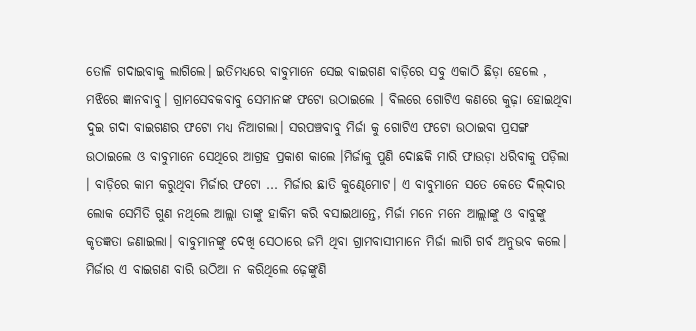ତୋଳି ଗଦାଇବାକୁ ଲାଗିଲେ। ଇତିମଧ୍ୟରେ ବାବୁମାନେ ସେଇ ବାଇଗଣ ବାଡ଼ିରେ ସବୁ ଏକାଠି ଛିଡ଼ା ହେଲେ , ମଝିରେ ଜ୍ଞାନବାବୁ। ଗ୍ରାମସେବକବାବୁ ସେମାନଙ୍କ ଫଟୋ ଉଠାଇଲେ । ବିଲରେ ଗୋଟିଏ କଣରେ କୁଢ଼ା ହୋଇଥିବା ଦୁଇ ଗଦା ବାଇଗଣର ‍ଫଟୋ ମଧ୍ୟ ନିଆଗଲା। ସରପଞ୍ଚବାବୁ ମିର୍ଜା କୁ ଗୋଟିଏ ଫଟୋ ଉଠାଇବା ପ୍ରସଙ୍ଗ ଉଠାଇଲେ ଓ ବାବୁମାନେ ସେଥିରେ ଆଗ୍ରହ ପ୍ରକାଶ କାଲେ ।ମିର୍ଜାକୁ ପୁଣି ଦୋଛକି ମାରି ଫାଉଡ଼ା ଧରିବାକୁ ପଡ଼ିଲା । ବାଡ଼ିରେ କାମ କରୁଥିବା ମିର୍ଜାର ଫଟୋ ... ମିର୍ଜାର ଛାତି କୁଣ୍ଢେମୋଟ। ଏ ବାବୁମାନେ ସତେ କେତେ ଦିଲ୍‌ଦାର ଲୋକ ସେମିତି ଗୁଣ ନଥିଲେ ଆଲ୍ଲା ତାଙ୍କୁ ହାକିମ କରି ବସାଇଥାନ୍ତେ, ମିର୍ଜା ମନେ ମନେ ଆଲ୍ଲାଙ୍କୁ ଓ ବାବୁଙ୍କୁ କୃତଜ୍ଞତା ଜଣାଇଲା। ବାବୁମାନଙ୍କୁ ଦେଖି ସେଠାରେ ଜମି ଥିବା ଗ୍ରାମବାସୀମାନେ ମିର୍ଜା ଲାଗି ଗର୍ବ ଅନୁଭବ କଲେ। ମିର୍ଜାର ଏ ବାଇଗଣ ବାରି ଉଠିଆ ନ କରିଥିଲେ ଢ଼େଙ୍କୁଣି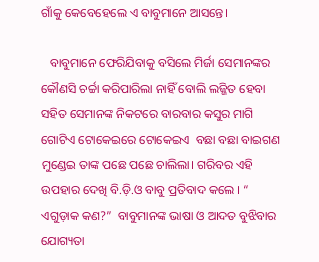ଗାଁକୁ କେବେହେଲେ ଏ ବାବୁମାନେ ଆସନ୍ତେ।

   ବାବୁମାନେ ଫେରିଯିବାକୁ ବସିଲେ ମିର୍ଜା ସେମାନଙ୍କର କୌଣସି ଚର୍ଚ୍ଚା କରିପାରିଲା ନାହିଁ ବୋଲି ଲଜ୍ଜିତ ହେବା ସହିତ ସେମାନଙ୍କ ନିକଟରେ ବାରବାର କସୁର ମାଗି ଗୋଟିଏ ଟୋକେଇରେ ଟୋକେଇଏ  ବଛା ବଛା ବାଇଗଣ ମୁଣ୍ଡେଇ ତାଙ୍କ ପଛେ ପଛେ ଚାଲିଲା। ଗରିବର ଏହି ଉପହାର ଦେଖି ବି.ଡ଼ି.ଓ ବାବୁ ପ୍ରତିବାଦ କଲେ । “ ଏଗୁଡ଼ାକ କଣ?”  ବାବୁମାନଙ୍କ ଭାଷା ଓ ଆଦତ ବୁଝିବାର ଯୋଗ୍ୟତା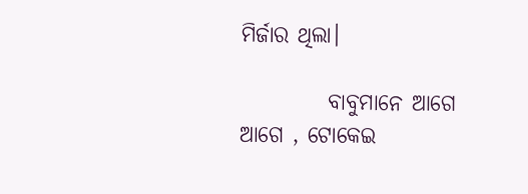ମିର୍ଜାର ଥିଲା।

          ବାବୁମାନେ ଆଗେ ଆଗେ , ଟୋକେଇ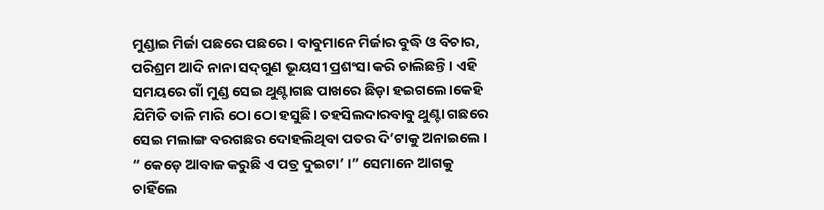ମୁଣ୍ଡାଇ ମିର୍ଜା ପଛରେ ପଛରେ। ବାବୁମାନେ ମିର୍ଜାର ବୁଦ୍ଧି ଓ ବିଚାର, ପରିଶ୍ରମ ଆଦି ନାନା ସଦ୍‌ଗୁଣ ଭୂୟସୀ ପ୍ରଶଂସା କରି ଚାଲିଛନ୍ତି। ଏହି ସମୟରେ ଗାଁ ମୁଣ୍ଡ ସେଇ ଥୁଣ୍ଟାଗଛ ପାଖରେ ଛିଡ଼ା ହଇଗଲେ।କେହି ଯିମିତି ତାଳି ମାରି ଠୋ ଠୋ ହସୁଛି। ତହସିଲଦାରବାବୁ ଥୁଣ୍ଟା ଗଛରେ ସେଇ ମଲାଙ୍ଗ ବରଗଛର ଦୋହଲିଥିବା ପତର ଦି’ଟାକୁ ଅନାଇଲେ । “ କେଡ଼େ ଆବାଜ କରୁଛି ଏ ପତ୍ର ଦୁଇଟା’ ।” ସେମାନେ ଆଗକୁ ଚାହିଁଲେ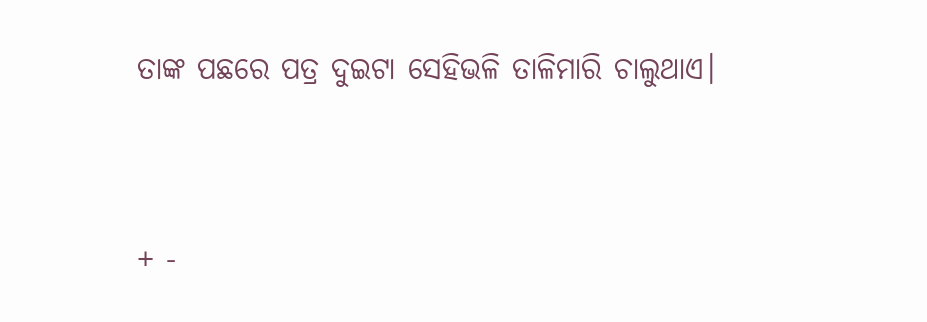ତାଙ୍କ ପଛରେ ପତ୍ର ଦୁଇଟା ସେହିଭଳି ତାଳିମାରି ଚାଲୁଥାଏ।




+ -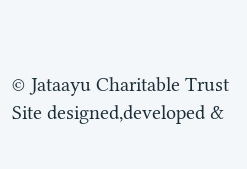© Jataayu Charitable Trust
Site designed,developed &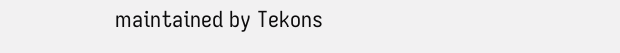maintained by Tekons